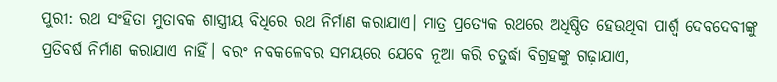ପୁରୀ: ରଥ ସଂହିତା ମୁତାବକ ଶାସ୍ତ୍ରୀୟ ବିଧିରେ ରଥ ନିର୍ମାଣ କରାଯାଏ। ମାତ୍ର ପ୍ରତ୍ୟେକ ରଥରେ ଅଧିଷ୍ଠିତ ହେଉଥିବା ପାର୍ଶ୍ବ ଦେବଦେବୀଙ୍କୁ ପ୍ରତିବର୍ଷ ନିର୍ମାଣ କରାଯାଏ ନାହିଁ। ବରଂ ନବକଳେବର ସମୟରେ ଯେବେ ନୂଆ କରି ଚତୁର୍ଦ୍ଧା ବିଗ୍ରହଙ୍କୁ ଗଢ଼ାଯାଏ,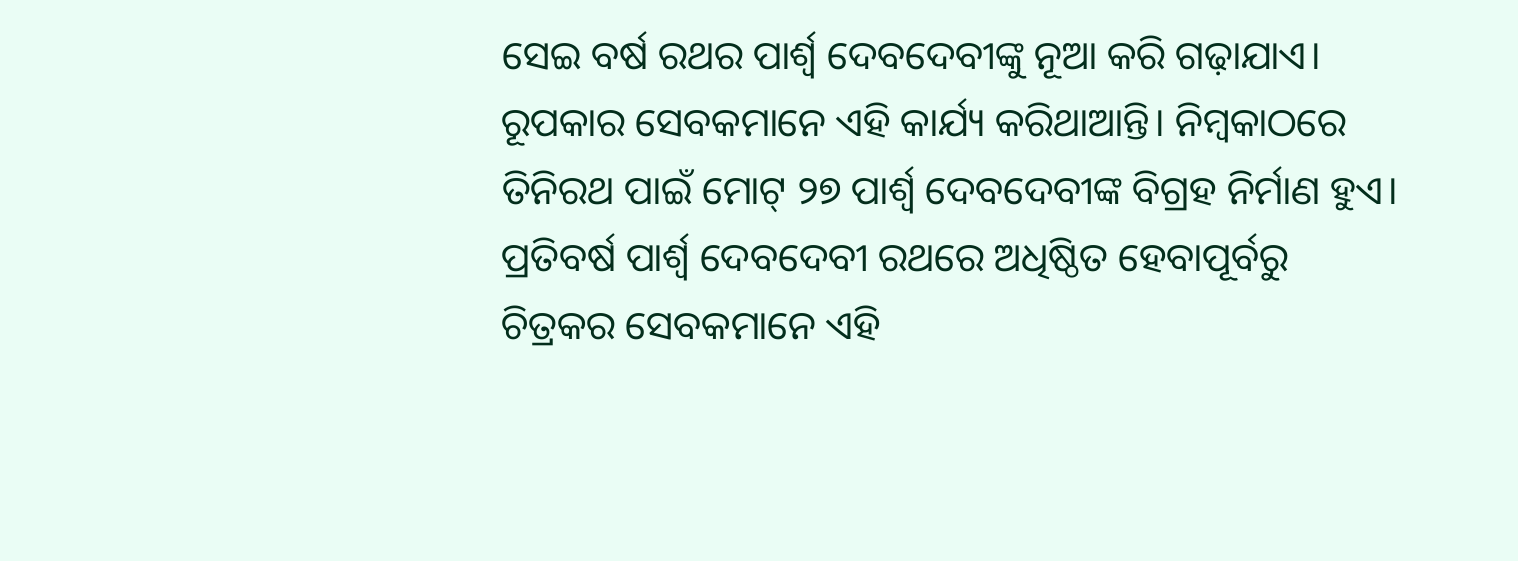ସେଇ ବର୍ଷ ରଥର ପାର୍ଶ୍ବ ଦେବଦେବୀଙ୍କୁ ନୂଆ କରି ଗଢ଼ାଯାଏ। ରୂପକାର ସେବକମାନେ ଏହି କାର୍ଯ୍ୟ କରିଥାଆନ୍ତି। ନିମ୍ବକାଠରେ ତିନିରଥ ପାଇଁ ମୋଟ୍ ୨୭ ପାର୍ଶ୍ବ ଦେବଦେବୀଙ୍କ ବିଗ୍ରହ ନିର୍ମାଣ ହୁଏ। ପ୍ରତିବର୍ଷ ପାର୍ଶ୍ବ ଦେବଦେବୀ ରଥରେ ଅଧିଷ୍ଠିତ ହେବାପୂର୍ବରୁ ଚିତ୍ରକର ସେବକମାନେ ଏହି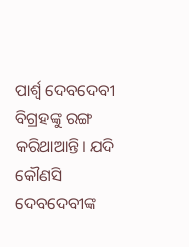ପାର୍ଶ୍ବ ଦେବଦେବୀ ବିଗ୍ରହଙ୍କୁ ରଙ୍ଗ କରିଥାଆନ୍ତି। ଯଦି କୌଣସି ଦେବଦେବୀଙ୍କ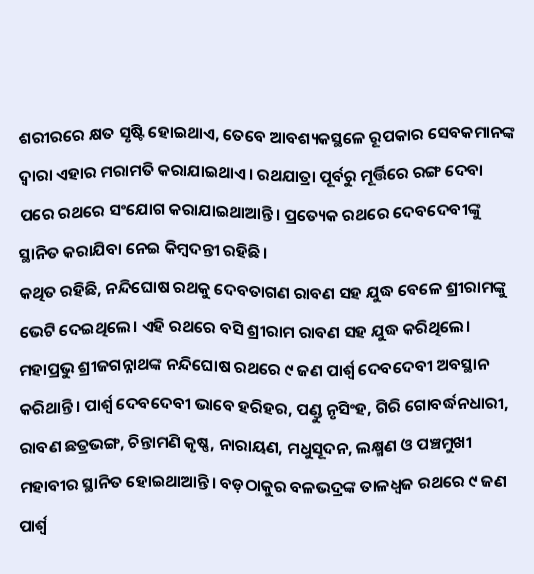ଶରୀରରେ କ୍ଷତ ସୃଷ୍ଟି ହୋଇଥାଏ, ତେବେ ଆବଶ୍ୟକସ୍ଥଳେ ରୂପକାର ସେବକମାନଙ୍କ ଦ୍ବାରା ଏହାର ମରାମତି କରାଯାଇଥାଏ। ରଥଯାତ୍ରା ପୂର୍ବରୁ ମୂର୍ତ୍ତିରେ ରଙ୍ଗ ଦେବା ପରେ ରଥରେ ସଂଯୋଗ କରାଯାଇଥାଆନ୍ତି। ପ୍ରତ୍ୟେକ ରଥରେ ଦେବଦେବୀଙ୍କୁ ସ୍ଥାନିତ କରାଯିବା ନେଇ କିମ୍ବଦନ୍ତୀ ରହିଛି।
କଥିତ ରହିଛି, ନନ୍ଦିଘୋଷ ରଥକୁ ଦେବତାଗଣ ରାବଣ ସହ ଯୁଦ୍ଧ ବେଳେ ଶ୍ରୀରାମଙ୍କୁ ଭେଟି ଦେଇଥିଲେ। ଏହି ରଥରେ ବସି ଶ୍ରୀରାମ ରାବଣ ସହ ଯୁଦ୍ଧ କରିଥିଲେ। ମହାପ୍ରଭୁ ଶ୍ରୀଜଗନ୍ନାଥଙ୍କ ନନ୍ଦିଘୋଷ ରଥରେ ୯ ଜଣ ପାର୍ଶ୍ବ ଦେବଦେବୀ ଅବସ୍ଥାନ କରିଥାନ୍ତି। ପାର୍ଶ୍ବ ଦେବଦେବୀ ଭାବେ ହରିହର, ପଣ୍ଡୁ ନୃସିଂହ, ଗିରି ଗୋବର୍ଦ୍ଧନଧାରୀ, ରାବଣ ଛତ୍ରଭଙ୍ଗ, ଚିନ୍ତାମଣି କୃଷ୍ଣ, ନାରାୟଣ, ମଧୁସୂଦନ, ଲକ୍ଷ୍ମଣ ଓ ପଞ୍ଚମୁଖୀ ମହାବୀର ସ୍ଥାନିତ ହୋଇଥାଆନ୍ତି। ବଡ଼ଠାକୁର ବଳଭଦ୍ରଙ୍କ ତାଳଧ୍ୱଜ ରଥରେ ୯ ଜଣ ପାର୍ଶ୍ବ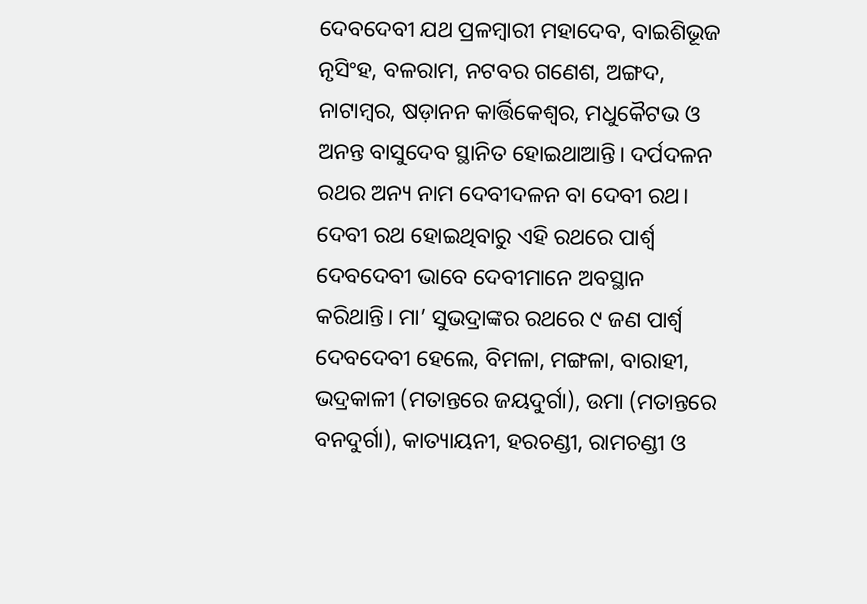ଦେବଦେବୀ ଯଥ ପ୍ରଳମ୍ବାରୀ ମହାଦେବ, ବାଇଶିଭୂଜ ନୃସିଂହ, ବଳରାମ, ନଟବର ଗଣେଶ, ଅଙ୍ଗଦ, ନାଟାମ୍ବର, ଷଡ଼ାନନ କାର୍ତ୍ତିକେଶ୍ବର, ମଧୁକୈଟଭ ଓ ଅନନ୍ତ ବାସୁଦେବ ସ୍ଥାନିତ ହୋଇଥାଆନ୍ତି। ଦର୍ପଦଳନ ରଥର ଅନ୍ୟ ନାମ ଦେବୀଦଳନ ବା ଦେବୀ ରଥ। ଦେବୀ ରଥ ହୋଇଥିବାରୁ ଏହି ରଥରେ ପାର୍ଶ୍ବ ଦେବଦେବୀ ଭାବେ ଦେବୀମାନେ ଅବସ୍ଥାନ କରିଥାନ୍ତି। ମା’ ସୁଭଦ୍ରାଙ୍କର ରଥରେ ୯ ଜଣ ପାର୍ଶ୍ବ ଦେବଦେବୀ ହେଲେ, ବିମଳା, ମଙ୍ଗଳା, ବାରାହୀ, ଭଦ୍ରକାଳୀ (ମତାନ୍ତରେ ଜୟଦୁର୍ଗା), ଉମା (ମତାନ୍ତରେ ବନଦୁର୍ଗା), କାତ୍ୟାୟନୀ, ହରଚଣ୍ଡୀ, ରାମଚଣ୍ଡୀ ଓ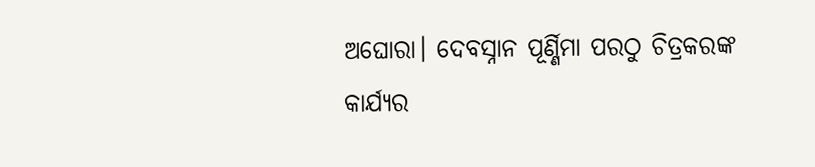ଅଘୋରା। ଦେବସ୍ନାନ ପୂର୍ଣ୍ଣିମା ପରଠୁ ଚିତ୍ରକରଙ୍କ କାର୍ଯ୍ୟର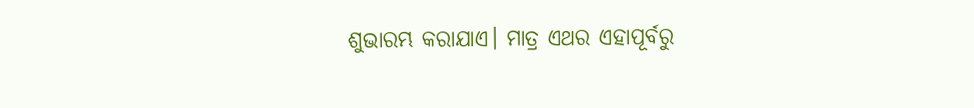ଶୁଭାରମ୍ଭ କରାଯାଏ। ମାତ୍ର ଏଥର ଏହାପୂର୍ବରୁ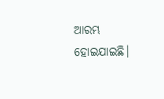ଆରମ୍ଭ ହୋଇଯାଇଛି।